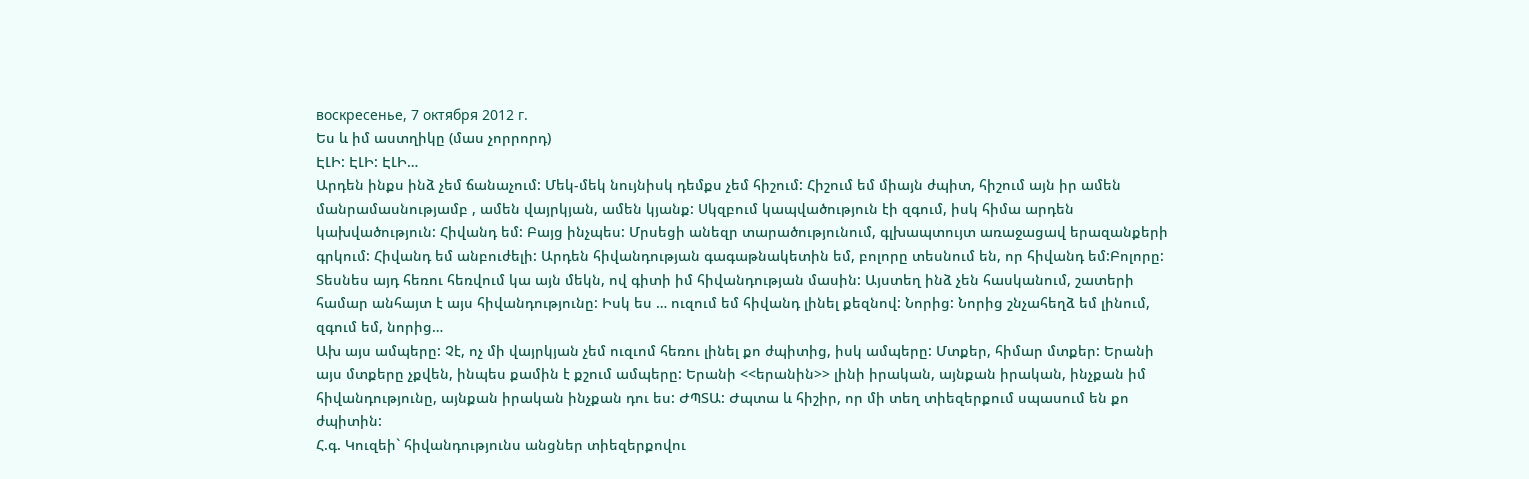воскресенье, 7 октября 2012 г.
Ես և իմ աստղիկը (մաս չորրորդ)
ԷԼԻ: ԷԼԻ: ԷԼԻ…
Արդեն ինքս ինձ չեմ ճանաչում: Մեկ-մեկ նույնիսկ դեմքս չեմ հիշում: Հիշում եմ միայն ժպիտ, հիշում այն իր ամեն մանրամասնությամբ , ամեն վայրկյան, ամեն կյանք: Սկզբում կապվածություն էի զգում, իսկ հիմա արդեն կախվածություն: Հիվանդ եմ: Բայց ինչպես: Մրսեցի անեզր տարածությունում, գլխապտույտ առաջացավ երազանքերի գրկում: Հիվանդ եմ անբուժելի: Արդեն հիվանդության գագաթնակետին եմ, բոլորը տեսնում են, որ հիվանդ եմ:Բոլորը: Տեսնես այդ հեռու հեռվում կա այն մեկն, ով գիտի իմ հիվանդության մասին: Այստեղ ինձ չեն հասկանում, շատերի համար անհայտ է այս հիվանդությունը: Իսկ ես … ուզում եմ հիվանդ լինել քեզնով: Նորից: Նորից շնչահեղձ եմ լինում, զգում եմ, նորից…
Ախ այս ամպերը: Չէ, ոչ մի վայրկյան չեմ ուզւոմ հեռու լինել քո ժպիտից, իսկ ամպերը: Մտքեր, հիմար մտքեր: Երանի այս մտքերը չքվեն, ինպես քամին է քշում ամպերը: Երանի <<երանին>> լինի իրական, այնքան իրական, ինչքան իմ հիվանդությունը, այնքան իրական ինչքան դու ես: ԺՊՏԱ: Ժպտա և հիշիր, որ մի տեղ տիեզերքում սպասում են քո ժպիտին:
Հ.գ. Կուզեի` հիվանդությունս անցներ տիեզերքովու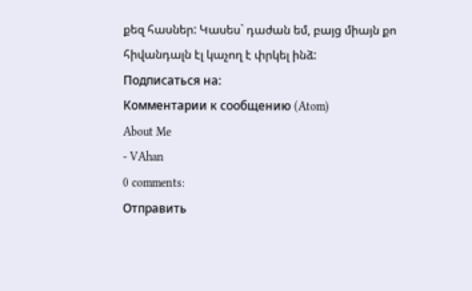քեզ հասներ: Կասես` դաժան եմ, բայց միայն քո հիվանդալն էլ կաչող է փրկել ինձ:
Подписаться на:
Комментарии к сообщению (Atom)
About Me
- VAhan
0 comments:
Отправить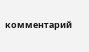комментарий